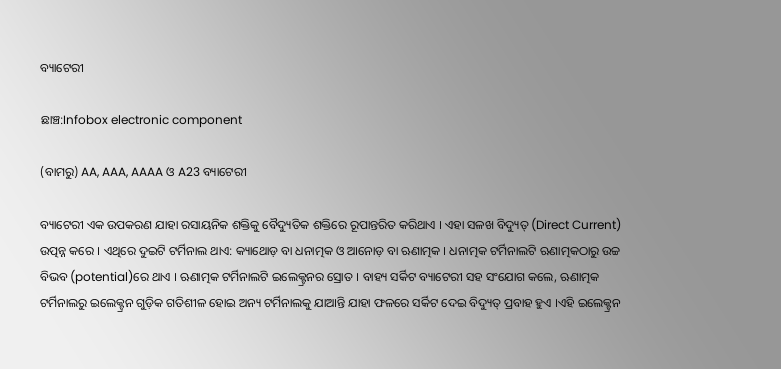ବ୍ୟାଟେରୀ

ଛାଞ୍ଚ:Infobox electronic component

(ବାମରୁ) AA, AAA, AAAA ଓ A23 ବ୍ୟାଟେରୀ

ବ୍ୟାଟେରୀ ଏକ ଉପକରଣ ଯାହା ରସାୟନିକ ଶକ୍ତିକୁ ବୈଦ୍ୟୁତିକ ଶକ୍ତିରେ ରୂପାନ୍ତରିତ କରିଥାଏ । ଏହା ସଳଖ ବିଦ୍ୟୁତ୍ (Direct Current) ଉତ୍ପନ୍ନ କରେ । ଏଥିରେ ଦୁଇଟି ଟର୍ମିନାଲ ଥାଏ: କ୍ୟାଥୋଡ଼ ବା ଧନାତ୍ମକ ଓ ଆନୋଡ଼ ବା ଋଣାତ୍ମକ । ଧନାତ୍ମକ ଟର୍ମିନାଲଟି ଋଣାତ୍ମକଠାରୁ ଉଚ୍ଚ ବିଭବ (potential)ରେ ଥାଏ । ଋଣାତ୍ମକ ଟର୍ମିନାଲଟି ଇଲେକ୍ଟ୍ରନର ସ୍ରୋତ । ବାହ୍ୟ ସର୍କିଟ ବ୍ୟାଟେରୀ ସହ ସଂଯୋଗ କଲେ, ଋଣାତ୍ମକ ଟର୍ମିନାଲରୁ ଇଲେକ୍ଟ୍ରନ ଗୁଡ଼ିକ ଗତିଶୀଳ ହୋ‍ଇ ଅନ୍ୟ ଟର୍ମିନାଲକୁ ଯାଆନ୍ତି ଯାହା ଫଳରେ ସର୍କିଟ ଦେଇ ବିଦ୍ୟୁତ୍ ପ୍ରବାହ ହୁଏ ।ଏହି ଇଲେକ୍ଟ୍ରନ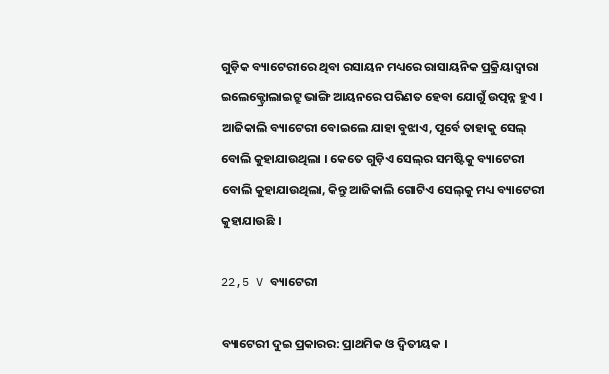ଗୁଡ଼ିକ ବ୍ୟାଟେରୀରେ ଥିବା ରସାୟନ ମଧ୍ୟରେ ରାସାୟନିକ ପ୍ରକ୍ରିୟାଦ୍ୱାରା ଇଲେକ୍ଟ୍ରୋଲାଇଟ୍ରୁ ଭାଙ୍ଗି ଆୟନରେ ପରିଣତ ହେବା ଯୋଗୁଁ ଉତ୍ପନ୍ନ ହୁଏ । ଆଜିକାଲି ବ୍ୟାଟେରୀ ବୋ‍ଇଲେ ଯାହା ବୁଝାଏ, ପୂର୍ବେ ତାହାକୁ ସେଲ୍ ବୋଲି କୁହାଯାଉଥିଲା । କେତେ ଗୁଡ଼ିଏ ସେଲ୍‌ର ସମଷ୍ଟିକୁ ବ୍ୟାଟେରୀ ବୋଲି କୁହାଯାଉଥିଲା, କିନ୍ତୁ ଆଜିକାଲି ଗୋଟିଏ ସେଲ୍‌କୁ ମଧ୍ୟ ବ୍ୟାଟେରୀ କୁହାଯାଉଛି ।

22,5 V ବ୍ୟାଟେରୀ

ବ୍ୟାଟେରୀ ଦୁଇ ପ୍ରକାରର: ପ୍ରାଥମିକ ଓ ଦ୍ୱିତୀୟକ ।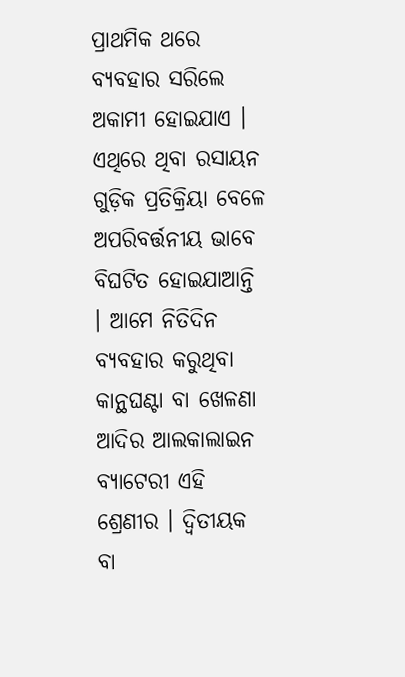ପ୍ରାଥମିକ ଥରେ ବ୍ୟବହାର ସରିଲେ ଅକାମୀ ହୋ‍ଇଯାଏ । ଏଥିରେ ଥିବା ରସାୟନ ଗୁଡ଼ିକ ପ୍ରତିକ୍ରିୟା ବେଳେ ଅପରିବର୍ତ୍ତନୀୟ ଭାବେ ବିଘଟିତ ହୋ‍ଇଯାଆନ୍ତି । ଆମେ ନିତିଦିନ ବ୍ୟବହାର କରୁଥିବା କାନ୍ଥଘଣ୍ଟା ବା ଖେଳଣା ଆଦିର ଆଲକାଲାଇନ ବ୍ୟାଟେରୀ ଏହି ଶ୍ରେଣୀର । ଦ୍ୱିତୀୟକ ବା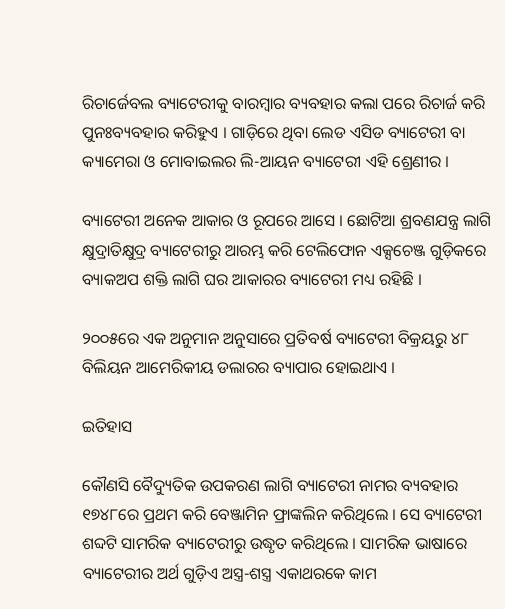ରିଚାର୍ଜେବଲ ବ୍ୟାଟେରୀକୁ ବାରମ୍ବାର ବ୍ୟବହାର କଲା ପରେ ରିଚାର୍ଜ କରି ପୁନଃବ୍ୟବହାର କରିହୁଏ । ଗାଡ଼ିରେ ଥିବା ଲେଡ ଏସିଡ ବ୍ୟାଟେରୀ ବା କ୍ୟାମେରା ଓ ମୋବାଇଲର ଲି-ଆୟନ ବ୍ୟାଟେରୀ ଏହି ଶ୍ରେଣୀର ।

ବ୍ୟାଟେରୀ ଅନେକ ଆକାର ଓ ରୂପରେ ଆସେ । ଛୋଟିଆ ଶ୍ରବଣଯନ୍ତ୍ର ଲାଗି କ୍ଷୁଦ୍ରାତିକ୍ଷୁଦ୍ର ବ୍ୟାଟେରୀରୁ ଆରମ୍ଭ କରି ଟେଲିଫୋନ ଏକ୍ସଚେଞ୍ଜ ଗୁଡ଼ିକରେ ବ୍ୟାକଅପ ଶକ୍ତି ଲାଗି ଘର ଆକାରର ବ୍ୟାଟେରୀ ମଧ୍ୟ ରହିଛି ।

୨୦୦୫ରେ ଏକ ଅନୁମାନ ଅନୁସାରେ ପ୍ରତିବର୍ଷ ବ୍ୟାଟେରୀ ବିକ୍ରୟରୁ ୪୮ ବିଲିୟନ ଆମେରିକୀୟ ଡଲାରର ବ୍ୟାପାର ହୋ‍ଇଥାଏ ।

ଇତିହାସ

କୌଣସି ବୈଦ୍ୟୁତିକ ଉପକରଣ ଲାଗି ବ୍ୟାଟେରୀ ନାମର ବ୍ୟବହାର ୧୭୪୮ରେ ପ୍ରଥମ କରି ବେଞ୍ଜାମିନ ଫ୍ରାଙ୍କଲିନ କରିଥିଲେ । ସେ ବ୍ୟାଟେରୀ ଶବ୍ଦଟି ସାମରିକ ବ୍ୟାଟେରୀରୁ ଉଦ୍ଧୃତ କରିଥିଲେ । ସାମରିକ ଭାଷାରେ ବ୍ୟାଟେରୀର ଅର୍ଥ ଗୁଡ଼ିଏ ଅସ୍ତ୍ର-ଶସ୍ତ୍ର ଏକାଥରକେ କାମ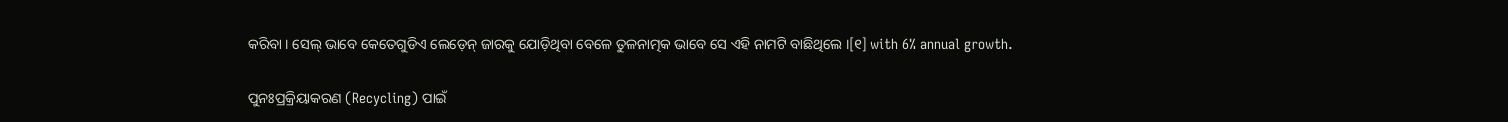କରିବା । ସେଲ୍ ଭାବେ କେତେଗୁଡିଏ ଲେଡ଼େନ୍ ଜାରକୁ ଯୋଡ଼ିଥିବା ବେଳେ ତୁଳନାତ୍ମକ ଭାବେ ସେ ଏହି ନାମଟି ବାଛିଥିଲେ ।[୧] with 6% annual growth.

ପୁନଃପ୍ରକ୍ରିୟାକରଣ (Recycling) ପାଇଁ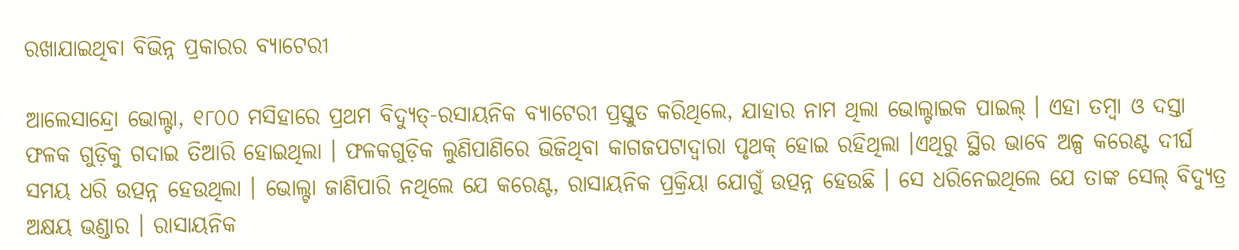ରଖାଯାଇଥିବା ବିଭିନ୍ନ ପ୍ରକାରର ବ୍ୟାଟେରୀ

ଆଲେସାନ୍ଦ୍ରୋ ଭୋଲ୍ଟା, ୧୮୦୦ ମସିହାରେ ପ୍ରଥମ ବିଦ୍ୟୁତ୍-ରସାୟନିକ ବ୍ୟାଟେରୀ ପ୍ରସ୍ତୁତ କରିଥିଲେ, ଯାହାର ନାମ ଥିଲା ଭୋଲ୍ଟାଇକ ପାଇଲ୍ । ଏହା ତମ୍ବା ଓ ଦସ୍ତା ଫଳକ ଗୁଡ଼ିକୁ ଗଦାଇ ତିଆରି ହୋ‍ଇଥିଲା । ଫଳକଗୁଡ଼ିକ ଲୁଣିପାଣିରେ ଭିଜିଥିବା କାଗଜପଟାଦ୍ୱାରା ପୃଥକ୍ ହୋ‍ଇ ରହିଥିଲା ।ଏଥିରୁ ସ୍ଥିର ଭାବେ ଅଳ୍ପ କରେଣ୍ଟ ଦୀର୍ଘ ସମୟ ଧରି ଉତ୍ପନ୍ନ ହେ‍ଉଥିଲା । ଭୋଲ୍ଟା ଜାଣିପାରି ନଥିଲେ ଯେ କରେଣ୍ଟ, ରାସାୟନିକ ପ୍ରକ୍ରିୟା ଯୋଗୁଁ ଉତ୍ପନ୍ନ ହେଉଛି । ସେ ଧରିନେଇଥିଲେ ଯେ ତାଙ୍କ ସେଲ୍ ବିଦ୍ୟୁତ୍ର ଅକ୍ଷୟ ଭଣ୍ଡାର । ରାସାୟନିକ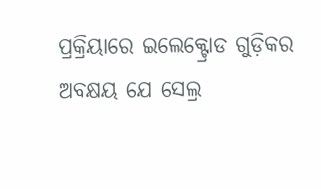ପ୍ରକ୍ରିୟାରେ ଇଲେକ୍ଟ୍ରୋଡ ଗୁଡ଼ିକର ଅବକ୍ଷୟ ଯେ ସେଲ୍ର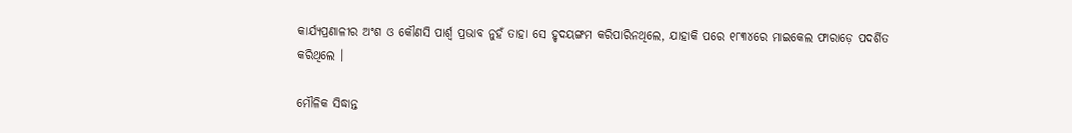କାର୍ଯ୍ୟପ୍ରଣାଳୀର ଅଂଶ ଓ କୌଣସି ପାର୍ଶ୍ୱ ପ୍ରଭାବ ନୁହଁ ତାହା ସେ ହୃଦୟଙ୍ଗମ କରିପାରିନଥିଲେ, ଯାହାକି ପରେ ୧୮୩୪ରେ ମାଇକେଲ ଫାରାଡ଼େ ପଦର୍ଶିତ କରିଥିଲେ ।

ମୌଳିକ ସିଦ୍ଧାନ୍ତ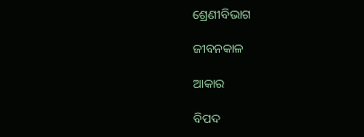ଶ୍ରେଣୀବିଭାଗ

ଜୀବନକାଳ

ଆକାର

ବିପଦ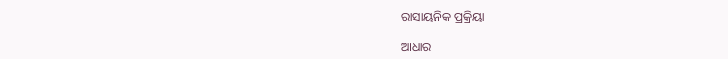ରାସାୟନିକ ପ୍ରକ୍ରିୟା

ଆଧାର